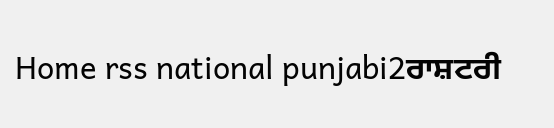Home rss national punjabi2ਰਾਸ਼ਟਰੀ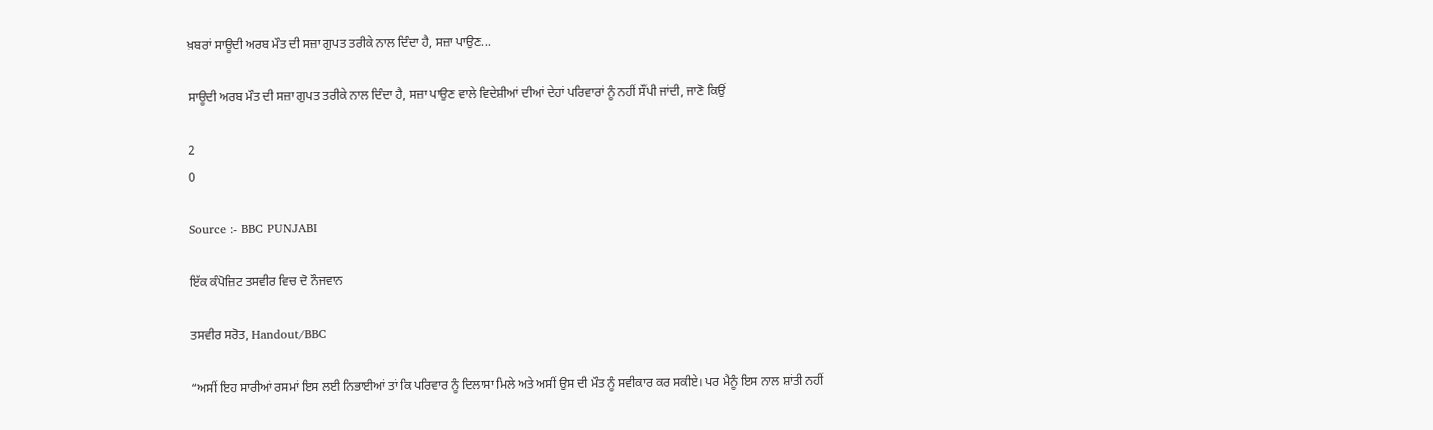ਖ਼ਬਰਾਂ ਸਾਊਦੀ ਅਰਬ ਮੌਤ ਦੀ ਸਜ਼ਾ ਗੁਪਤ ਤਰੀਕੇ ਨਾਲ ਦਿੰਦਾ ਹੈ, ਸਜ਼ਾ ਪਾਉਣ...

ਸਾਊਦੀ ਅਰਬ ਮੌਤ ਦੀ ਸਜ਼ਾ ਗੁਪਤ ਤਰੀਕੇ ਨਾਲ ਦਿੰਦਾ ਹੈ, ਸਜ਼ਾ ਪਾਉਣ ਵਾਲੇ ਵਿਦੇਸ਼ੀਆਂ ਦੀਆਂ ਦੇਹਾਂ ਪਰਿਵਾਰਾਂ ਨੂੰ ਨਹੀਂ ਸੌਂਪੀ ਜਾਂਦੀ, ਜਾਣੋ ਕਿਉਂ

2
0

Source :- BBC PUNJABI

ਇੱਕ ਕੰਪੋਜ਼ਿਟ ਤਸਵੀਰ ਵਿਚ ਦੋ ਨੌਜਵਾਨ

ਤਸਵੀਰ ਸਰੋਤ, Handout/BBC

“ਅਸੀਂ ਇਹ ਸਾਰੀਆਂ ਰਸਮਾਂ ਇਸ ਲਈ ਨਿਭਾਈਆਂ ਤਾਂ ਕਿ ਪਰਿਵਾਰ ਨੂੰ ਦਿਲਾਸਾ ਮਿਲੇ ਅਤੇ ਅਸੀਂ ਉਸ ਦੀ ਮੌਤ ਨੂੰ ਸਵੀਕਾਰ ਕਰ ਸਕੀਏ। ਪਰ ਮੈਨੂੰ ਇਸ ਨਾਲ ਸ਼ਾਂਤੀ ਨਹੀਂ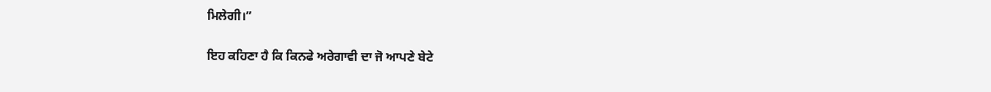ਮਿਲੇਗੀ।”

ਇਹ ਕਹਿਣਾ ਹੈ ਕਿ ਕਿਨਫੇ ਅਰੇਗਾਵੀ ਦਾ ਜੋ ਆਪਣੇ ਬੇਟੇ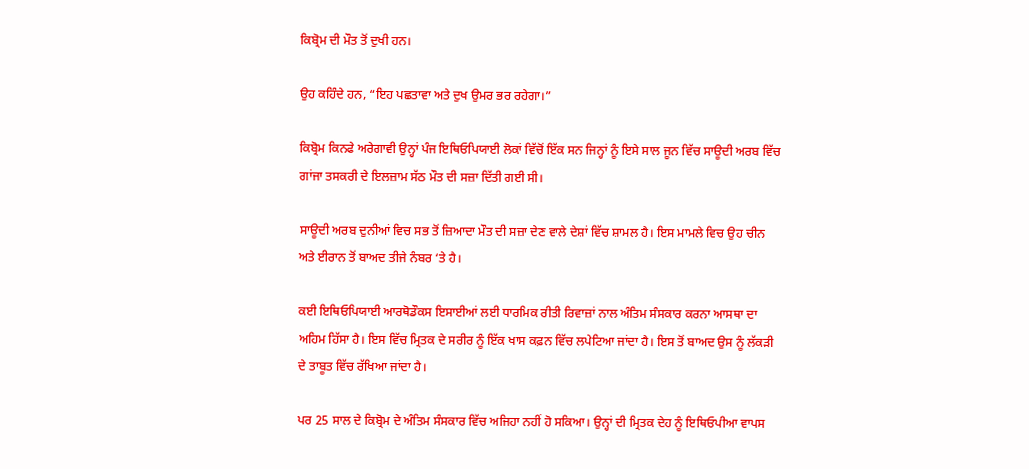ਕਿਬ੍ਰੋਮ ਦੀ ਮੌਤ ਤੋਂ ਦੁਖੀ ਹਨ।

ਉਹ ਕਹਿੰਦੇ ਹਨ, “ਇਹ ਪਛਤਾਵਾ ਅਤੇ ਦੁਖ ਉਮਰ ਭਰ ਰਹੇਗਾ।”

ਕਿਬ੍ਰੋਮ ਕਿਨਫੇ ਅਰੇਗਾਵੀ ਉਨ੍ਹਾਂ ਪੰਜ ਇਥਿਓਪਿਯਾਈ ਲੋਕਾਂ ਵਿੱਚੋਂ ਇੱਕ ਸਨ ਜਿਨ੍ਹਾਂ ਨੂੰ ਇਸੇ ਸਾਲ ਜੂਨ ਵਿੱਚ ਸਾਊਦੀ ਅਰਬ ਵਿੱਚ ਗਾਂਜਾ ਤਸਕਰੀ ਦੇ ਇਲਜ਼ਾਮ ਸੱਠ ਮੌਤ ਦੀ ਸਜ਼ਾ ਦਿੱਤੀ ਗਈ ਸੀ।

ਸਾਊਦੀ ਅਰਬ ਦੁਨੀਆਂ ਵਿਚ ਸਭ ਤੋਂ ਜ਼ਿਆਦਾ ਮੌਤ ਦੀ ਸਜ਼ਾ ਦੇਣ ਵਾਲੇ ਦੇਸ਼ਾਂ ਵਿੱਚ ਸ਼ਾਮਲ ਹੈ। ਇਸ ਮਾਮਲੇ ਵਿਚ ਉਹ ਚੀਨ ਅਤੇ ਈਰਾਨ ਤੋਂ ਬਾਅਦ ਤੀਜੇ ਨੰਬਰ ‘ਤੇ ਹੈ।

ਕਈ ਇਥਿਓਪਿਯਾਈ ਆਰਥੋਡੌਕਸ ਇਸਾਈਆਂ ਲਈ ਧਾਰਮਿਕ ਰੀਤੀ ਰਿਵਾਜ਼ਾਂ ਨਾਲ ਅੰਤਿਮ ਸੰਸਕਾਰ ਕਰਨਾ ਆਸਥਾ ਦਾ ਅਹਿਮ ਹਿੱਸਾ ਹੈ। ਇਸ ਵਿੱਚ ਮ੍ਰਿਤਕ ਦੇ ਸਰੀਰ ਨੂੰ ਇੱਕ ਖਾਸ ਕਫ਼ਨ ਵਿੱਚ ਲਪੇਟਿਆ ਜਾਂਦਾ ਹੈ। ਇਸ ਤੋਂ ਬਾਅਦ ਉਸ ਨੂੰ ਲੱਕੜੀ ਦੇ ਤਾਬੂਤ ਵਿੱਚ ਰੱਖਿਆ ਜਾਂਦਾ ਹੈ।

ਪਰ 25 ਸਾਲ ਦੇ ਕਿਬ੍ਰੋਮ ਦੇ ਅੰਤਿਮ ਸੰਸਕਾਰ ਵਿੱਚ ਅਜਿਹਾ ਨਹੀਂ ਹੋ ਸਕਿਆ। ਉਨ੍ਹਾਂ ਦੀ ਮ੍ਰਿਤਕ ਦੇਹ ਨੂੰ ਇਥਿਓਪੀਆ ਵਾਪਸ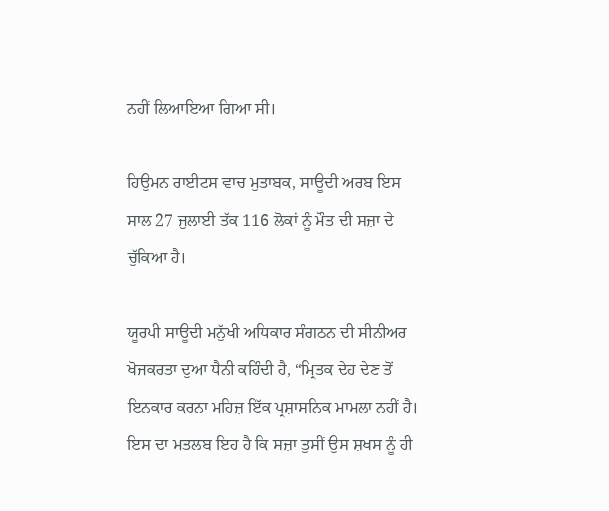ਨਹੀਂ ਲਿਆਇਆ ਗਿਆ ਸੀ।

ਹਿਉਮਨ ਰਾਈਟਸ ਵਾਚ ਮੁਤਾਬਕ, ਸਾਊਦੀ ਅਰਬ ਇਸ ਸਾਲ 27 ਜੁਲਾਈ ਤੱਕ 116 ਲੋਕਾਂ ਨੂੰ ਮੌਤ ਦੀ ਸਜ਼ਾ ਦੇ ਚੁੱਕਿਆ ਹੈ।

ਯੂਰਪੀ ਸਾਊਦੀ ਮਨੁੱਖੀ ਅਧਿਕਾਰ ਸੰਗਠਨ ਦੀ ਸੀਨੀਅਰ ਖੋਜਕਰਤਾ ਦੁਆ ਧੈਨੀ ਕਹਿੰਦੀ ਹੈ, “ਮ੍ਰਿਤਕ ਦੇਹ ਦੇਣ ਤੋਂ ਇਨਕਾਰ ਕਰਨਾ ਮਹਿਜ਼ ਇੱਕ ਪ੍ਰਸ਼ਾਸਨਿਕ ਮਾਮਲਾ ਨਹੀਂ ਹੈ। ਇਸ ਦਾ ਮਤਲਬ ਇਹ ਹੈ ਕਿ ਸਜ਼ਾ ਤੁਸੀਂ ਉਸ ਸ਼ਖਸ ਨੂੰ ਹੀ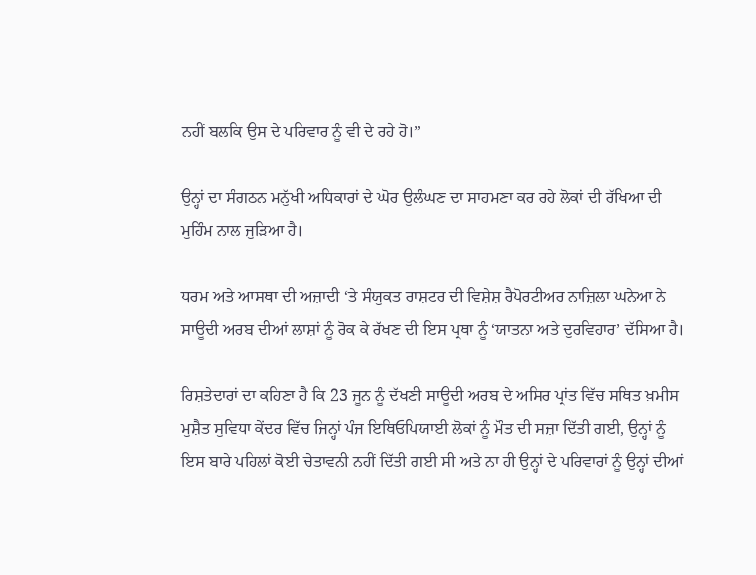ਨਹੀਂ ਬਲਕਿ ਉਸ ਦੇ ਪਰਿਵਾਰ ਨੂੰ ਵੀ ਦੇ ਰਹੇ ਹੋ।”

ਉਨ੍ਹਾਂ ਦਾ ਸੰਗਠਨ ਮਨੁੱਖੀ ਅਧਿਕਾਰਾਂ ਦੇ ਘੋਰ ਉਲੰਘਣ ਦਾ ਸਾਹਮਣਾ ਕਰ ਰਹੇ ਲੋਕਾਂ ਦੀ ਰੱਖਿਆ ਦੀ ਮੁਹਿੰਮ ਨਾਲ ਜੁੜਿਆ ਹੈ।

ਧਰਮ ਅਤੇ ਆਸਥਾ ਦੀ ਅਜ਼ਾਦੀ ‘ਤੇ ਸੰਯੁਕਤ ਰਾਸ਼ਟਰ ਦੀ ਵਿਸ਼ੇਸ਼ ਰੈਪੋਰਟੀਅਰ ਨਾਜ਼ਿਲਾ ਘਨੇਆ ਨੇ ਸਾਊਦੀ ਅਰਬ ਦੀਆਂ ਲਾਸ਼ਾਂ ਨੂੰ ਰੋਕ ਕੇ ਰੱਖਣ ਦੀ ਇਸ ਪ੍ਰਥਾ ਨੂੰ ‘ਯਾਤਨਾ ਅਤੇ ਦੁਰਵਿਹਾਰ’ ਦੱਸਿਆ ਹੈ।

ਰਿਸ਼ਤੇਦਾਰਾਂ ਦਾ ਕਹਿਣਾ ਹੈ ਕਿ 23 ਜੂਨ ਨੂੰ ਦੱਖਣੀ ਸਾਊਦੀ ਅਰਬ ਦੇ ਅਸਿਰ ਪ੍ਰਾਂਤ ਵਿੱਚ ਸਥਿਤ ਖ਼ਮੀਸ ਮੁਸ਼ੈਤ ਸੁਵਿਧਾ ਕੇਂਦਰ ਵਿੱਚ ਜਿਨ੍ਹਾਂ ਪੰਜ ਇਥਿਓਪਿਯਾਈ ਲੋਕਾਂ ਨੂੰ ਮੌਤ ਦੀ ਸਜ਼ਾ ਦਿੱਤੀ ਗਈ, ਉਨ੍ਹਾਂ ਨੂੰ ਇਸ ਬਾਰੇ ਪਹਿਲਾਂ ਕੋਈ ਚੇਤਾਵਨੀ ਨਹੀਂ ਦਿੱਤੀ ਗਈ ਸੀ ਅਤੇ ਨਾ ਹੀ ਉਨ੍ਹਾਂ ਦੇ ਪਰਿਵਾਰਾਂ ਨੂੰ ਉਨ੍ਹਾਂ ਦੀਆਂ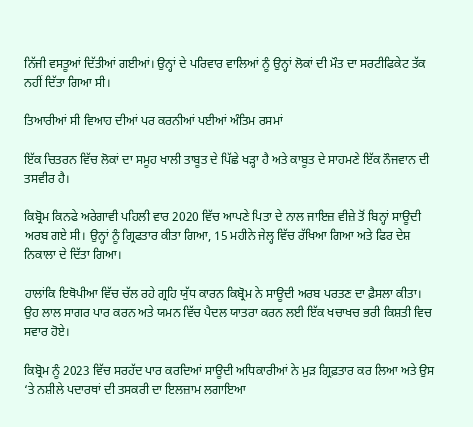ਨਿੱਜੀ ਵਸਤੂਆਂ ਦਿੱਤੀਆਂ ਗਈਆਂ। ਉਨ੍ਹਾਂ ਦੇ ਪਰਿਵਾਰ ਵਾਲਿਆਂ ਨੂੰ ਉਨ੍ਹਾਂ ਲੋਕਾਂ ਦੀ ਮੌਤ ਦਾ ਸਰਟੀਫਿਕੇਟ ਤੱਕ ਨਹੀਂ ਦਿੱਤਾ ਗਿਆ ਸੀ।

ਤਿਆਰੀਆਂ ਸੀ ਵਿਆਹ ਦੀਆਂ ਪਰ ਕਰਨੀਆਂ ਪਈਆਂ ਅੰਤਿਮ ਰਸਮਾਂ

ਇੱਕ ਚਿਤਰਨ ਵਿੱਚ ਲੋਕਾਂ ਦਾ ਸਮੂਹ ਖਾਲੀ ਤਾਬੂਤ ਦੇ ਪਿੱਛੇ ਖੜ੍ਹਾ ਹੈ ਅਤੇ ਕਾਬੂਤ ਦੇ ਸਾਹਮਣੇ ਇੱਕ ਨੌਜਵਾਨ ਦੀ ਤਸਵੀਰ ਹੈ।

ਕਿਬ੍ਰੋਮ ਕਿਨਫੇ ਅਰੇਗਾਵੀ ਪਹਿਲੀ ਵਾਰ 2020 ਵਿੱਚ ਆਪਣੇ ਪਿਤਾ ਦੇ ਨਾਲ ਜਾਇਜ਼ ਵੀਜ਼ੇ ਤੋਂ ਬਿਨ੍ਹਾਂ ਸਾਊਦੀ ਅਰਬ ਗਏ ਸੀ। ਉਨ੍ਹਾਂ ਨੂੰ ਗ੍ਰਿਫਤਾਰ ਕੀਤਾ ਗਿਆ, 15 ਮਹੀਨੇ ਜੇਲ੍ਹ ਵਿੱਚ ਰੱਖਿਆ ਗਿਆ ਅਤੇ ਫਿਰ ਦੇਸ਼ ਨਿਕਾਲਾ ਦੇ ਦਿੱਤਾ ਗਿਆ।

ਹਾਲਾਂਕਿ ਇਥੋਪੀਆ ਵਿੱਚ ਚੱਲ ਰਹੇ ਗ੍ਰਹਿ ਯੁੱਧ ਕਾਰਨ ਕਿਬ੍ਰੋਮ ਨੇ ਸਾਊਦੀ ਅਰਬ ਪਰਤਣ ਦਾ ਫ਼ੈਸਲਾ ਕੀਤਾ। ਉਹ ਲਾਲ ਸਾਗਰ ਪਾਰ ਕਰਨ ਅਤੇ ਯਮਨ ਵਿੱਚ ਪੈਦਲ ਯਾਤਰਾ ਕਰਨ ਲਈ ਇੱਕ ਖਚਾਖਚ ਭਰੀ ਕਿਸ਼ਤੀ ਵਿਚ ਸਵਾਰ ਹੋਏ।

ਕਿਬ੍ਰੋਮ ਨੂੰ 2023 ਵਿੱਚ ਸਰਹੱਦ ਪਾਰ ਕਰਦਿਆਂ ਸਾਊਦੀ ਅਧਿਕਾਰੀਆਂ ਨੇ ਮੁੜ ਗ੍ਰਿਫ਼ਤਾਰ ਕਰ ਲਿਆ ਅਤੇ ਉਸ ‘ਤੇ ਨਸ਼ੀਲੇ ਪਦਾਰਥਾਂ ਦੀ ਤਸਕਰੀ ਦਾ ਇਲਜ਼ਾਮ ਲਗਾਇਆ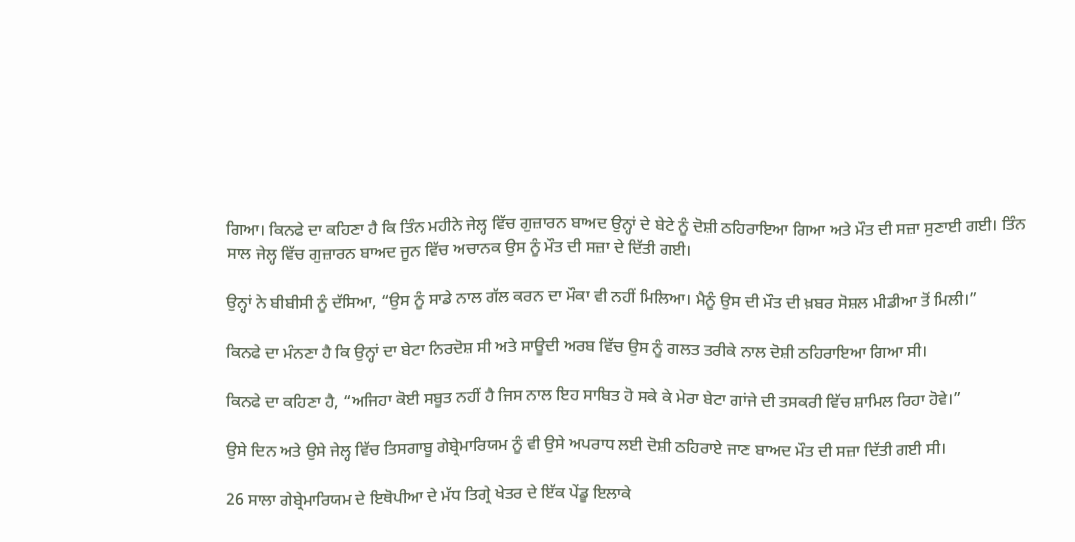ਗਿਆ। ਕਿਨਫੇ ਦਾ ਕਹਿਣਾ ਹੈ ਕਿ ਤਿੰਨ ਮਹੀਨੇ ਜੇਲ੍ਹ ਵਿੱਚ ਗੁਜ਼ਾਰਨ ਬਾਅਦ ਉਨ੍ਹਾਂ ਦੇ ਬੇਟੇ ਨੂੰ ਦੋਸ਼ੀ ਠਹਿਰਾਇਆ ਗਿਆ ਅਤੇ ਮੌਤ ਦੀ ਸਜ਼ਾ ਸੁਣਾਈ ਗਈ। ਤਿੰਨ ਸਾਲ ਜੇਲ੍ਹ ਵਿੱਚ ਗੁਜ਼ਾਰਨ ਬਾਅਦ ਜੂਨ ਵਿੱਚ ਅਚਾਨਕ ਉਸ ਨੂੰ ਮੌਤ ਦੀ ਸਜ਼ਾ ਦੇ ਦਿੱਤੀ ਗਈ।

ਉਨ੍ਹਾਂ ਨੇ ਬੀਬੀਸੀ ਨੂੰ ਦੱਸਿਆ, “ਉਸ ਨੂੰ ਸਾਡੇ ਨਾਲ ਗੱਲ ਕਰਨ ਦਾ ਮੌਕਾ ਵੀ ਨਹੀਂ ਮਿਲਿਆ। ਮੈਨੂੰ ਉਸ ਦੀ ਮੌਤ ਦੀ ਖ਼ਬਰ ਸੋਸ਼ਲ ਮੀਡੀਆ ਤੋਂ ਮਿਲੀ।”

ਕਿਨਫੇ ਦਾ ਮੰਨਣਾ ਹੈ ਕਿ ਉਨ੍ਹਾਂ ਦਾ ਬੇਟਾ ਨਿਰਦੋਸ਼ ਸੀ ਅਤੇ ਸਾਊਦੀ ਅਰਬ ਵਿੱਚ ਉਸ ਨੂੰ ਗਲਤ ਤਰੀਕੇ ਨਾਲ ਦੋਸ਼ੀ ਠਹਿਰਾਇਆ ਗਿਆ ਸੀ।

ਕਿਨਫੇ ਦਾ ਕਹਿਣਾ ਹੈ, “ਅਜਿਹਾ ਕੋਈ ਸਬੂਤ ਨਹੀਂ ਹੈ ਜਿਸ ਨਾਲ ਇਹ ਸਾਬਿਤ ਹੋ ਸਕੇ ਕੇ ਮੇਰਾ ਬੇਟਾ ਗਾਂਜੇ ਦੀ ਤਸਕਰੀ ਵਿੱਚ ਸ਼ਾਮਿਲ ਰਿਹਾ ਹੋਵੇ।”

ਉਸੇ ਦਿਨ ਅਤੇ ਉਸੇ ਜੇਲ੍ਹ ਵਿੱਚ ਤਿਸਗਾਬੂ ਗੇਬ੍ਰੇਮਾਰਿਯਮ ਨੂੰ ਵੀ ਉਸੇ ਅਪਰਾਧ ਲਈ ਦੋਸ਼ੀ ਠਹਿਰਾਏ ਜਾਣ ਬਾਅਦ ਮੌਤ ਦੀ ਸਜ਼ਾ ਦਿੱਤੀ ਗਈ ਸੀ।

26 ਸਾਲਾ ਗੇਬ੍ਰੇਮਾਰਿਯਮ ਦੇ ਇਥੋਪੀਆ ਦੇ ਮੱਧ ਤਿਗ੍ਰੇ ਖੇਤਰ ਦੇ ਇੱਕ ਪੇਂਡੂ ਇਲਾਕੇ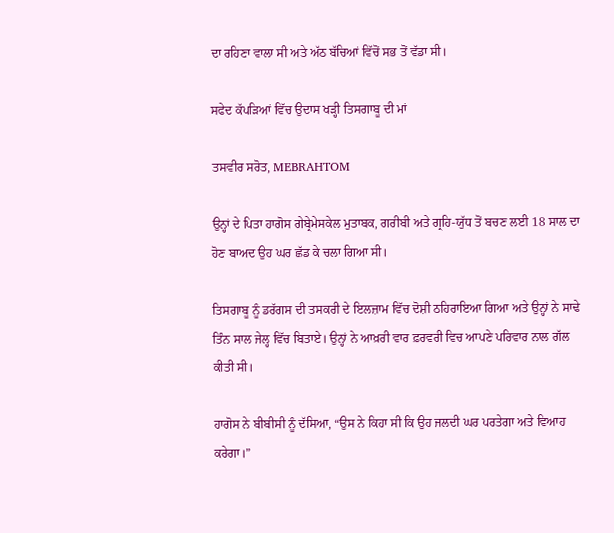ਦਾ ਰਹਿਣਾ ਵਾਲਾ ਸੀ ਅਤੇ ਅੱਠ ਬੱਚਿਆਂ ਵਿੱਚੋਂ ਸਭ ਤੋਂ ਵੱਡਾ ਸੀ।

ਸਫੇਦ ਕੱਪੜਿਆਂ ਵਿੱਚ ਉਦਾਸ ਖੜ੍ਹੀ ਤਿਸਗਾਬੂ ਦੀ ਮਾਂ

ਤਸਵੀਰ ਸਰੋਤ, MEBRAHTOM

ਉਨ੍ਹਾਂ ਦੇ ਪਿਤਾ ਹਾਗੋਸ ਗੇਬ੍ਰੇਮੇਸਕੇਲ ਮੁਤਾਬਕ, ਗਰੀਬੀ ਅਤੇ ਗ੍ਰਹਿ-ਯੁੱਧ ਤੋਂ ਬਚਣ ਲਈ 18 ਸਾਲ ਦਾ ਹੋਣ ਬਾਅਦ ਉਹ ਘਰ ਛੱਡ ਕੇ ਚਲਾ ਗਿਆ ਸੀ।

ਤਿਸਗਾਬੂ ਨੂੰ ਡਰੱਗਸ ਦੀ ਤਸਕਰੀ ਦੇ ਇਲਜ਼ਾਮ ਵਿੱਚ ਦੋਸ਼ੀ ਠਹਿਰਾਇਆ ਗਿਆ ਅਤੇ ਉਨ੍ਹਾਂ ਨੇ ਸਾਢੇ ਤਿੰਨ ਸਾਲ ਜੇਲ੍ਹ ਵਿੱਚ ਬਿਤਾਏ। ਉਨ੍ਹਾਂ ਨੇ ਆਖ਼ਰੀ ਵਾਰ ਫ਼ਰਵਰੀ ਵਿਚ ਆਪਣੇ ਪਰਿਵਾਰ ਨਾਲ ਗੱਲ ਕੀਤੀ ਸੀ।

ਹਾਗੋਸ ਨੇ ਬੀਬੀਸੀ ਨੂੰ ਦੱਸਿਆ, “ਉਸ ਨੇ ਕਿਹਾ ਸੀ ਕਿ ਉਹ ਜਲਦੀ ਘਰ ਪਰਤੇਗਾ ਅਤੇ ਵਿਆਹ ਕਰੇਗਾ।”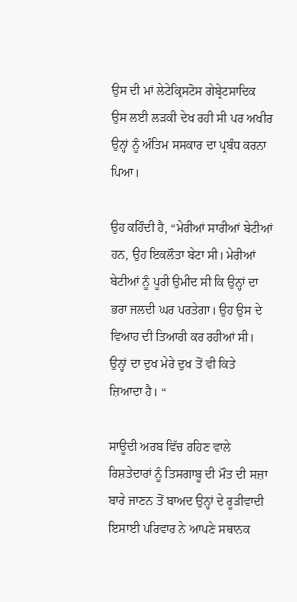ਉਸ ਦੀ ਮਾਂ ਲੇਟੇਕ੍ਰਿਸਟੋਸ ਗੇਬ੍ਰੇਟਸਾਦਿਕ ਉਸ ਲਈ ਲੜਕੀ ਦੇਖ ਰਹੀ ਸੀ ਪਰ ਅਖੀਰ ਉਨ੍ਹਾਂ ਨੂੰ ਅੰਤਿਮ ਸਸਕਾਰ ਦਾ ਪ੍ਰਬੰਧ ਕਰਨਾ ਪਿਆ।

ਉਹ ਕਹਿੰਦੀ ਹੈ, “ਮੇਰੀਆਂ ਸਾਰੀਆਂ ਬੇਟੀਆਂ ਹਨ, ਉਹ ਇਕਲੌਤਾ ਬੇਟਾ ਸੀ। ਮੇਰੀਆਂ ਬੇਟੀਆਂ ਨੂੰ ਪੂਰੀ ਉਮੀਦ ਸੀ ਕਿ ਉਨ੍ਹਾਂ ਦਾ ਭਰਾ ਜਲਦੀ ਘਰ ਪਰਤੇਗਾ। ਉਹ ਉਸ ਦੇ ਵਿਆਹ ਦੀ ਤਿਆਰੀ ਕਰ ਰਹੀਆਂ ਸੀ। ਉਨ੍ਹਾਂ ਦਾ ਦੁਖ ਮੇਰੇ ਦੁਖ ਤੋਂ ਵੀ ਕਿਤੇ ਜ਼ਿਆਦਾ ਹੈ। “

ਸਾਊਦੀ ਅਰਬ ਵਿੱਚ ਰਹਿਣ ਵਾਲੇ ਰਿਸ਼ਤੇਦਾਰਾਂ ਨੂੰ ਤਿਸਗਾਬੂ ਦੀ ਮੌਤ ਦੀ ਸਜ਼ਾ ਬਾਰੇ ਜਾਣਨ ਤੋਂ ਬਾਅਦ ਉਨ੍ਹਾਂ ਦੇ ਰੂੜੀਵਾਦੀ ਇਸਾਈ ਪਰਿਵਾਰ ਨੇ ਆਪਣੇ ਸਥਾਨਕ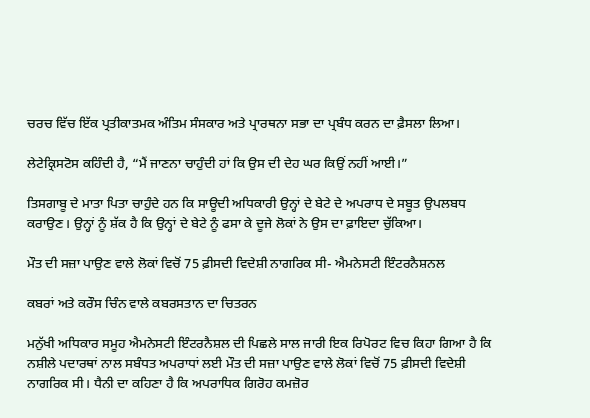ਚਰਚ ਵਿੱਚ ਇੱਕ ਪ੍ਰਤੀਕਾਤਮਕ ਅੰਤਿਮ ਸੰਸਕਾਰ ਅਤੇ ਪ੍ਰਾਰਥਨਾ ਸਭਾ ਦਾ ਪ੍ਰਬੰਧ ਕਰਨ ਦਾ ਫ਼ੈਸਲਾ ਲਿਆ।

ਲੇਟੇਕ੍ਰਿਸਟੋਸ ਕਹਿੰਦੀ ਹੈ, “ਮੈਂ ਜਾਣਨਾ ਚਾਹੁੰਦੀ ਹਾਂ ਕਿ ਉਸ ਦੀ ਦੇਹ ਘਰ ਕਿਉਂ ਨਹੀਂ ਆਈ।”

ਤਿਸਗਾਬੂ ਦੇ ਮਾਤਾ ਪਿਤਾ ਚਾਹੁੰਦੇ ਹਨ ਕਿ ਸਾਊਦੀ ਅਧਿਕਾਰੀ ਉਨ੍ਹਾਂ ਦੇ ਬੇਟੇ ਦੇ ਅਪਰਾਧ ਦੇ ਸਬੂਤ ਉਪਲਬਧ ਕਰਾਉਣ। ਉਨ੍ਹਾਂ ਨੂੰ ਸ਼ੱਕ ਹੈ ਕਿ ਉਨ੍ਹਾਂ ਦੇ ਬੇਟੇ ਨੂੰ ਫਸਾ ਕੇ ਦੂਜੇ ਲੋਕਾਂ ਨੇ ਉਸ ਦਾ ਫ਼ਾਇਦਾ ਚੁੱਕਿਆ।

ਮੌਤ ਦੀ ਸਜ਼ਾ ਪਾਉਣ ਵਾਲੇ ਲੋਕਾਂ ਵਿਚੋਂ 75 ਫ਼ੀਸਦੀ ਵਿਦੇਸ਼ੀ ਨਾਗਰਿਕ ਸੀ- ਐਮਨੇਸਟੀ ਇੰਟਰਨੈਸ਼ਨਲ

ਕਬਰਾਂ ਅਤੇ ਕਰੌਸ ਚਿੰਨ ਵਾਲੇ ਕਬਰਸਤਾਨ ਦਾ ਚਿਤਰਨ

ਮਨੁੱਖੀ ਅਧਿਕਾਰ ਸਮੂਹ ਐਮਨੇਸਟੀ ਇੰਟਰਨੈਸ਼ਲ ਦੀ ਪਿਛਲੇ ਸਾਲ ਜਾਰੀ ਇਕ ਰਿਪੋਰਟ ਵਿਚ ਕਿਹਾ ਗਿਆ ਹੈ ਕਿ ਨਸ਼ੀਲੇ ਪਦਾਰਥਾਂ ਨਾਲ ਸਬੰਧਤ ਅਪਰਾਧਾਂ ਲਈ ਮੌਤ ਦੀ ਸਜ਼ਾ ਪਾਉਣ ਵਾਲੇ ਲੋਕਾਂ ਵਿਚੋਂ 75 ਫ਼ੀਸਦੀ ਵਿਦੇਸ਼ੀ ਨਾਗਰਿਕ ਸੀ। ਧੈਨੀ ਦਾ ਕਹਿਣਾ ਹੈ ਕਿ ਅਪਰਾਧਿਕ ਗਿਰੋਹ ਕਮਜ਼ੋਰ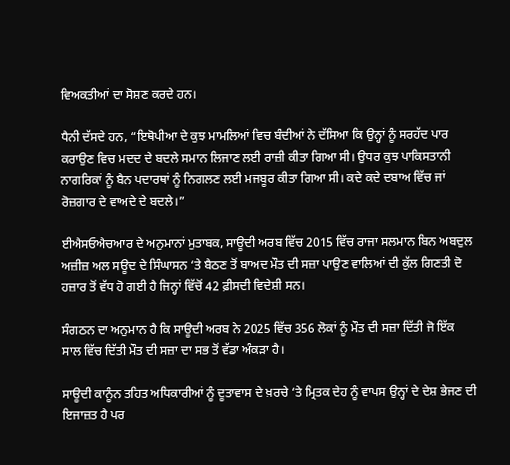ਵਿਅਕਤੀਆਂ ਦਾ ਸੋਸ਼ਣ ਕਰਦੇ ਹਨ।

ਧੈਨੀ ਦੱਸਦੇ ਹਨ, “ਇਥੋਪੀਆ ਦੇ ਕੁਝ ਮਾਮਲਿਆਂ ਵਿਚ ਬੰਦੀਆਂ ਨੇ ਦੱਸਿਆ ਕਿ ਉਨ੍ਹਾਂ ਨੂੰ ਸਰਹੱਦ ਪਾਰ ਕਰਾਉਣ ਵਿਚ ਮਦਦ ਦੇ ਬਦਲੇ ਸਮਾਨ ਲਿਜਾਣ ਲਈ ਰਾਜ਼ੀ ਕੀਤਾ ਗਿਆ ਸੀ। ਉਧਰ ਕੁਝ ਪਾਕਿਸਤਾਨੀ ਨਾਗਰਿਕਾਂ ਨੂੰ ਬੈਨ ਪਦਾਰਥਾਂ ਨੂੰ ਨਿਗਲਣ ਲਈ ਮਜਬੂਰ ਕੀਤਾ ਗਿਆ ਸੀ। ਕਦੇ ਕਦੇ ਦਬਾਅ ਵਿੱਚ ਜਾਂ ਰੋਜ਼ਗਾਰ ਦੇ ਵਾਅਦੇ ਦੇ ਬਦਲੇ।”

ਈਐਸਓਐਚਆਰ ਦੇ ਅਨੁਮਾਨਾਂ ਮੁਤਾਬਕ, ਸਾਊਦੀ ਅਰਬ ਵਿੱਚ 2015 ਵਿੱਚ ਰਾਜਾ ਸਲਮਾਨ ਬਿਨ ਅਬਦੁਲ ਅਜ਼ੀਜ਼ ਅਲ ਸਊਦ ਦੇ ਸਿੰਘਾਸਨ ‘ਤੇ ਬੈਠਣ ਤੋਂ ਬਾਅਦ ਮੌਤ ਦੀ ਸਜ਼ਾ ਪਾਉਣ ਵਾਲਿਆਂ ਦੀ ਕੁੱਲ ਗਿਣਤੀ ਦੋ ਹਜ਼ਾਰ ਤੋਂ ਵੱਧ ਹੋ ਗਈ ਹੈ ਜਿਨ੍ਹਾਂ ਵਿੱਚੋਂ 42 ਫ਼ੀਸਦੀ ਵਿਦੇਸ਼ੀ ਸਨ।

ਸੰਗਠਨ ਦਾ ਅਨੁਮਾਨ ਹੈ ਕਿ ਸਾਊਦੀ ਅਰਬ ਨੇ 2025 ਵਿੱਚ 356 ਲੋਕਾਂ ਨੂੰ ਮੌਤ ਦੀ ਸਜ਼ਾ ਦਿੱਤੀ ਜੋ ਇੱਕ ਸਾਲ ਵਿੱਚ ਦਿੱਤੀ ਮੌਤ ਦੀ ਸਜ਼ਾ ਦਾ ਸਭ ਤੋਂ ਵੱਡਾ ਅੰਕੜਾ ਹੈ।

ਸਾਊਦੀ ਕਾਨੂੰਨ ਤਹਿਤ ਅਧਿਕਾਰੀਆਂ ਨੂੰ ਦੂਤਾਵਾਸ ਦੇ ਖ਼ਰਚੇ ‘ਤੇ ਮ੍ਰਿਤਕ ਦੇਹ ਨੂੰ ਵਾਪਸ ਉਨ੍ਹਾਂ ਦੇ ਦੇਸ਼ ਭੇਜਣ ਦੀ ਇਜਾਜ਼ਤ ਹੈ ਪਰ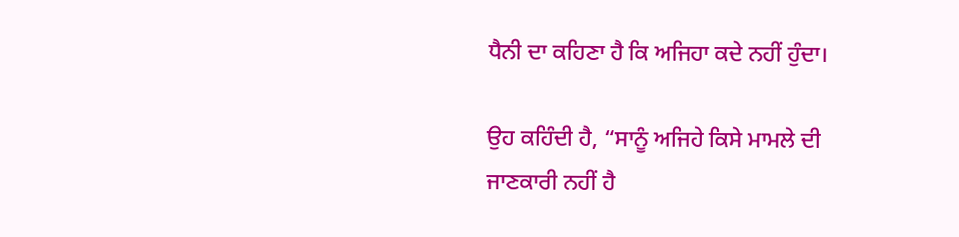ਧੈਨੀ ਦਾ ਕਹਿਣਾ ਹੈ ਕਿ ਅਜਿਹਾ ਕਦੇ ਨਹੀਂ ਹੁੰਦਾ।

ਉਹ ਕਹਿੰਦੀ ਹੈ, “ਸਾਨੂੰ ਅਜਿਹੇ ਕਿਸੇ ਮਾਮਲੇ ਦੀ ਜਾਣਕਾਰੀ ਨਹੀਂ ਹੈ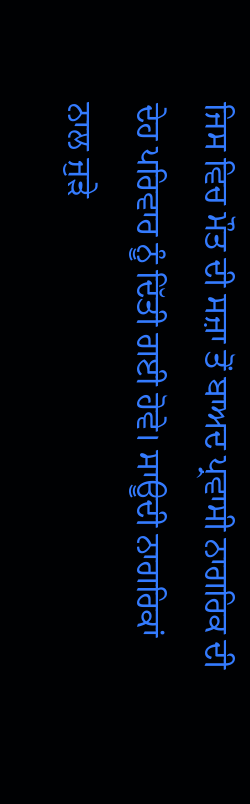ਜਿਸ ਵਿਚ ਮੌਤ ਦੀ ਸਜ਼ਾ ਤੋਂ ਬਾਅਦ ਪ੍ਰਵਾਸੀ ਨਾਗਰਿਕ ਦੀ ਦੇਹ ਪਰਿਵਾਰ ਨੂੰ ਦਿੱਤੀ ਗਈ ਹੋਵੇ। ਸਾਊਦੀ ਨਾਗਰਿਕਾਂ ਨਾਲ ਜੁੜੇ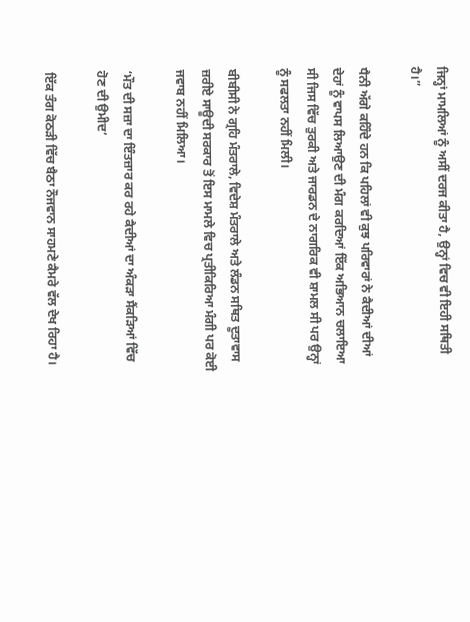ਜਿਨ੍ਹਾਂ ਮਾਮਲਿਆਂ ਨੂੰ ਅਸੀਂ ਦਰਜ ਕੀਤਾ ਹੈ, ਉਨ੍ਹਾਂ ਵਿਚ ਵੀ ਇਹੀ ਸਥਿਤੀ ਹੈ।”

ਧੈਨੀ ਅੱਗੇ ਕਹਿੰਦੇ ਹਨ ਕਿ ਪਹਿਲਾਂ ਵੀ ਕੁਝ ਪਰਿਵਾਰਾਂ ਨੇ ਕੈਦੀਆਂ ਦੀਆਂ ਦੇਹਾਂ ਨੂੰ ਵਾਪਸ ਲਿਆਉਣ ਦੀ ਮੰਗ ਕਰਦਿਆਂ ਇੱਕ ਅਭਿਆਨ ਚਲਾਇਆ ਸੀ ਜਿਸ ਵਿੱਚ ਤੁਰਕੀ ਅਤੇ ਜਾਰਡਨ ਦੇ ਨਾਗਰਿਕ ਵੀ ਸ਼ਾਮਲ ਸੀ ਪਰ ਉਨ੍ਹਾਂ ਨੂੰ ਸਫਲਤਾ ਨਹੀਂ ਮਿਲੀ।

ਬੀਬੀਸੀ ਨੇ ਗ੍ਰਹਿ ਮੰਤਰਾਲੇ, ਵਿਦੇਸ਼ ਮੰਤਰਾਲੇ ਅਤੇ ਲੰਡਨ ਸਥਿਤ ਦੂਤਾਵਾਸ ਜ਼ਰੀਏ ਸਾਊਦੀ ਸਰਕਾਰ ਤੋਂ ਇਸ ਮਾਮਲੇ ਵਿਚ ਪ੍ਰਤੀਕਿਰਿਆ ਮੰਗੀ ਪਰ ਕੋਈ ਜਵਾਬ ਨਹੀਂ ਮਿਲਿਆ।

‘ਮੌਤ ਦੀ ਸਜ਼ਾ ਦਾ ਇੰਤਜ਼ਾਰ ਕਰ ਰਹੇ ਕੈਦੀਆਂ ਦਾ ਅੰਕੜਾ ਸੈਂਕੜਿਆਂ ਵਿੱਚ ਹੋਣ ਦੀ ਉਮੀਦ’

ਇੱਕ ਤੰਗ ਕੋਠੜੀ ਵਿੱਚ ਬੈਠਾ ਨੌਜਵਾਨ ਸਾਹਮਣੇ ਕੈਮਰੇ ਵੱਲ ਦੇਖ ਰਿਹਾ ਹੈ।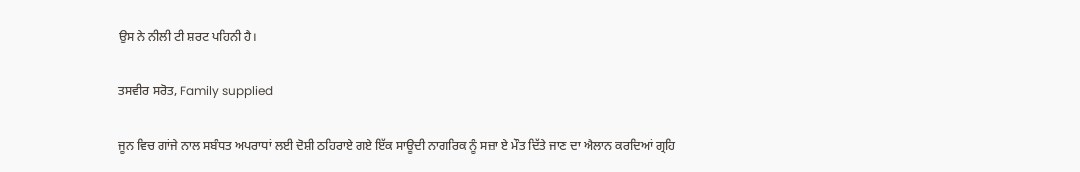ਉਸ ਨੇ ਨੀਲੀ ਟੀ ਸ਼ਰਟ ਪਹਿਨੀ ਹੈ।

ਤਸਵੀਰ ਸਰੋਤ, Family supplied

ਜੂਨ ਵਿਚ ਗਾਂਜੇ ਨਾਲ ਸਬੰਧਤ ਅਪਰਾਧਾਂ ਲਈ ਦੋਸ਼ੀ ਠਹਿਰਾਏ ਗਏ ਇੱਕ ਸਾਊਦੀ ਨਾਗਰਿਕ ਨੂੰ ਸਜ਼ਾ ਏ ਮੌਤ ਦਿੱਤੇ ਜਾਣ ਦਾ ਐਲਾਨ ਕਰਦਿਆਂ ਗ੍ਰਹਿ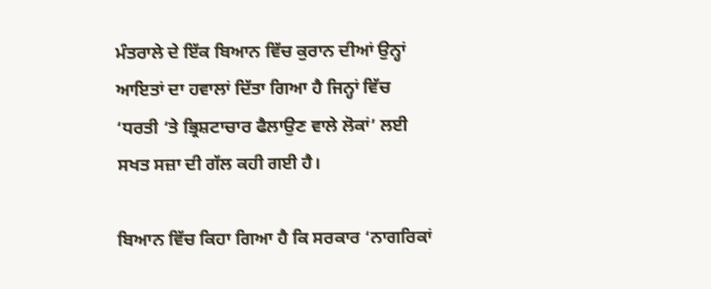ਮੰਤਰਾਲੇ ਦੇ ਇੱਕ ਬਿਆਨ ਵਿੱਚ ਕੁਰਾਨ ਦੀਆਂ ਉਨ੍ਹਾਂ ਆਇਤਾਂ ਦਾ ਹਵਾਲਾਂ ਦਿੱਤਾ ਗਿਆ ਹੈ ਜਿਨ੍ਹਾਂ ਵਿੱਚ ‘ਧਰਤੀ ‘ਤੇ ਭ੍ਰਿਸ਼ਟਾਚਾਰ ਫੈਲਾਉਣ ਵਾਲੇ ਲੋਕਾਂ’ ਲਈ ਸਖਤ ਸਜ਼ਾ ਦੀ ਗੱਲ ਕਹੀ ਗਈ ਹੈ।

ਬਿਆਨ ਵਿੱਚ ਕਿਹਾ ਗਿਆ ਹੈ ਕਿ ਸਰਕਾਰ ‘ਨਾਗਰਿਕਾਂ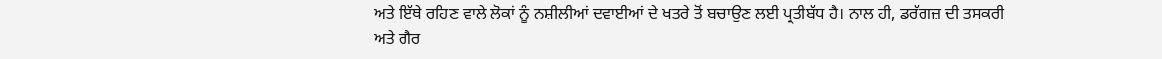ਅਤੇ ਇੱਥੇ ਰਹਿਣ ਵਾਲੇ ਲੋਕਾਂ ਨੂੰ ਨਸ਼ੀਲੀਆਂ ਦਵਾਈਆਂ ਦੇ ਖਤਰੇ ਤੋਂ ਬਚਾਉਣ ਲਈ ਪ੍ਰਤੀਬੱਧ ਹੈ। ਨਾਲ ਹੀ, ਡਰੱਗਜ਼ ਦੀ ਤਸਕਰੀ ਅਤੇ ਗੈਰ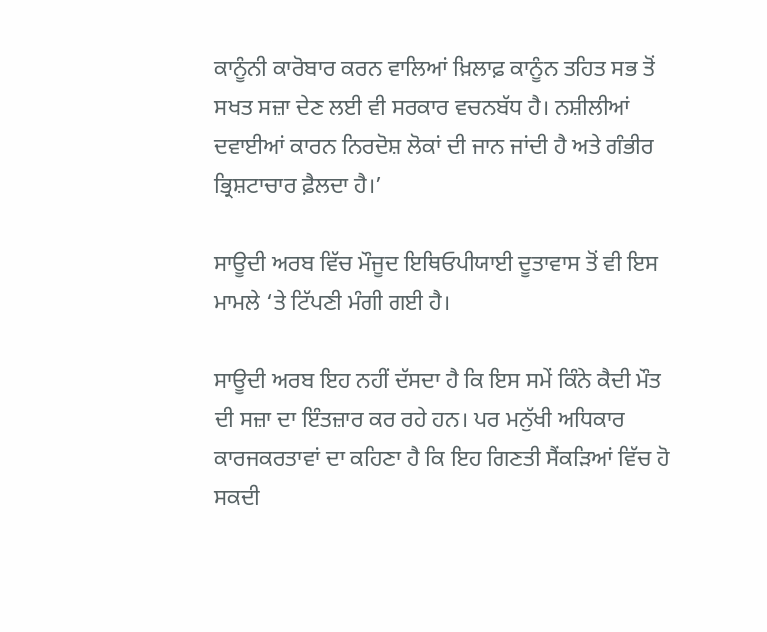ਕਾਨੂੰਨੀ ਕਾਰੋਬਾਰ ਕਰਨ ਵਾਲਿਆਂ ਖ਼ਿਲਾਫ਼ ਕਾਨੂੰਨ ਤਹਿਤ ਸਭ ਤੋਂ ਸਖਤ ਸਜ਼ਾ ਦੇਣ ਲਈ ਵੀ ਸਰਕਾਰ ਵਚਨਬੱਧ ਹੈ। ਨਸ਼ੀਲੀਆਂ ਦਵਾਈਆਂ ਕਾਰਨ ਨਿਰਦੋਸ਼ ਲੋਕਾਂ ਦੀ ਜਾਨ ਜਾਂਦੀ ਹੈ ਅਤੇ ਗੰਭੀਰ ਭ੍ਰਿਸ਼ਟਾਚਾਰ ਫ਼ੈਲਦਾ ਹੈ।’

ਸਾਊਦੀ ਅਰਬ ਵਿੱਚ ਮੌਜੂਦ ਇਥਿਓਪੀਯਾਈ ਦੂਤਾਵਾਸ ਤੋਂ ਵੀ ਇਸ ਮਾਮਲੇ ‘ਤੇ ਟਿੱਪਣੀ ਮੰਗੀ ਗਈ ਹੈ।

ਸਾਊਦੀ ਅਰਬ ਇਹ ਨਹੀਂ ਦੱਸਦਾ ਹੈ ਕਿ ਇਸ ਸਮੇਂ ਕਿੰਨੇ ਕੈਦੀ ਮੌਤ ਦੀ ਸਜ਼ਾ ਦਾ ਇੰਤਜ਼ਾਰ ਕਰ ਰਹੇ ਹਨ। ਪਰ ਮਨੁੱਖੀ ਅਧਿਕਾਰ ਕਾਰਜਕਰਤਾਵਾਂ ਦਾ ਕਹਿਣਾ ਹੈ ਕਿ ਇਹ ਗਿਣਤੀ ਸੈਂਕੜਿਆਂ ਵਿੱਚ ਹੋ ਸਕਦੀ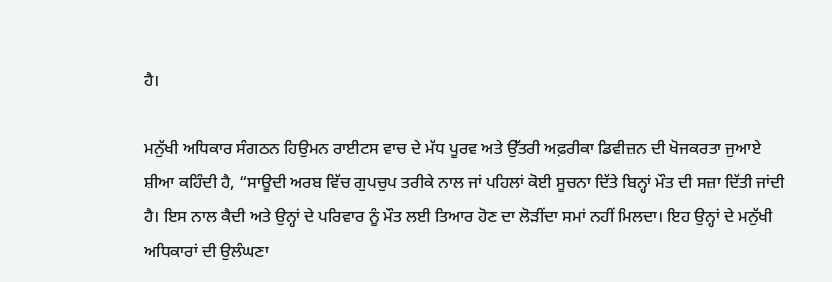ਹੈ।

ਮਨੁੱਖੀ ਅਧਿਕਾਰ ਸੰਗਠਨ ਹਿਉਮਨ ਰਾਈਟਸ ਵਾਚ ਦੇ ਮੱਧ ਪੂਰਵ ਅਤੇ ਉੱਤਰੀ ਅਫ਼ਰੀਕਾ ਡਿਵੀਜ਼ਨ ਦੀ ਖੋਜਕਰਤਾ ਜੁਆਏ ਸ਼ੀਆ ਕਹਿੰਦੀ ਹੈ, “ਸਾਊਦੀ ਅਰਬ ਵਿੱਚ ਗੁਪਚੁਪ ਤਰੀਕੇ ਨਾਲ ਜਾਂ ਪਹਿਲਾਂ ਕੋਈ ਸੂਚਨਾ ਦਿੱਤੇ ਬਿਨ੍ਹਾਂ ਮੌਤ ਦੀ ਸਜ਼ਾ ਦਿੱਤੀ ਜਾਂਦੀ ਹੈ। ਇਸ ਨਾਲ ਕੈਦੀ ਅਤੇ ਉਨ੍ਹਾਂ ਦੇ ਪਰਿਵਾਰ ਨੂੰ ਮੌਤ ਲਈ ਤਿਆਰ ਹੋਣ ਦਾ ਲੋੜੀਂਦਾ ਸਮਾਂ ਨਹੀਂ ਮਿਲਦਾ। ਇਹ ਉਨ੍ਹਾਂ ਦੇ ਮਨੁੱਖੀ ਅਧਿਕਾਰਾਂ ਦੀ ਉਲੰਘਣਾ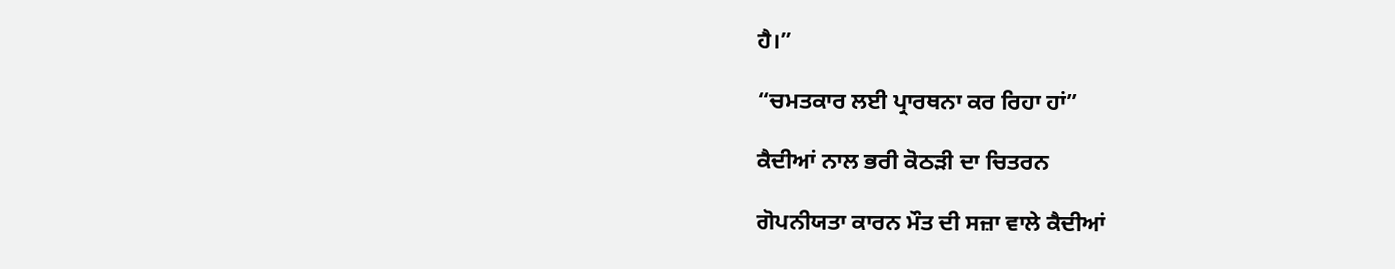ਹੈ।”

“ਚਮਤਕਾਰ ਲਈ ਪ੍ਰਾਰਥਨਾ ਕਰ ਰਿਹਾ ਹਾਂ”

ਕੈਦੀਆਂ ਨਾਲ ਭਰੀ ਕੋਠੜੀ ਦਾ ਚਿਤਰਨ

ਗੋਪਨੀਯਤਾ ਕਾਰਨ ਮੌਤ ਦੀ ਸਜ਼ਾ ਵਾਲੇ ਕੈਦੀਆਂ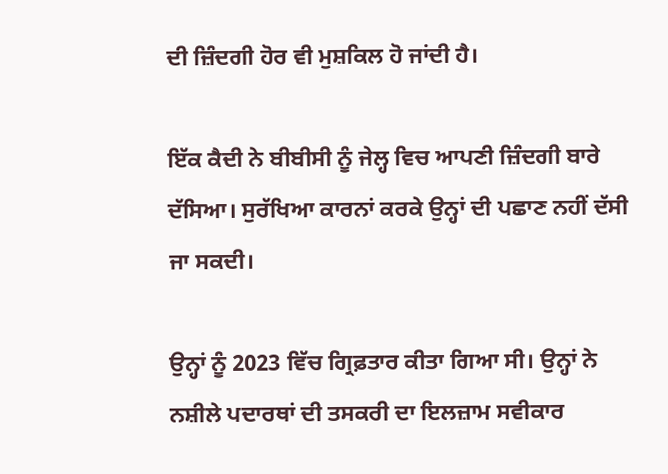ਦੀ ਜ਼ਿੰਦਗੀ ਹੋਰ ਵੀ ਮੁਸ਼ਕਿਲ ਹੋ ਜਾਂਦੀ ਹੈ।

ਇੱਕ ਕੈਦੀ ਨੇ ਬੀਬੀਸੀ ਨੂੰ ਜੇਲ੍ਹ ਵਿਚ ਆਪਣੀ ਜ਼ਿੰਦਗੀ ਬਾਰੇ ਦੱਸਿਆ। ਸੁਰੱਖਿਆ ਕਾਰਨਾਂ ਕਰਕੇ ਉਨ੍ਹਾਂ ਦੀ ਪਛਾਣ ਨਹੀਂ ਦੱਸੀ ਜਾ ਸਕਦੀ।

ਉਨ੍ਹਾਂ ਨੂੰ 2023 ਵਿੱਚ ਗ੍ਰਿਫ਼ਤਾਰ ਕੀਤਾ ਗਿਆ ਸੀ। ਉਨ੍ਹਾਂ ਨੇ ਨਸ਼ੀਲੇ ਪਦਾਰਥਾਂ ਦੀ ਤਸਕਰੀ ਦਾ ਇਲਜ਼ਾਮ ਸਵੀਕਾਰ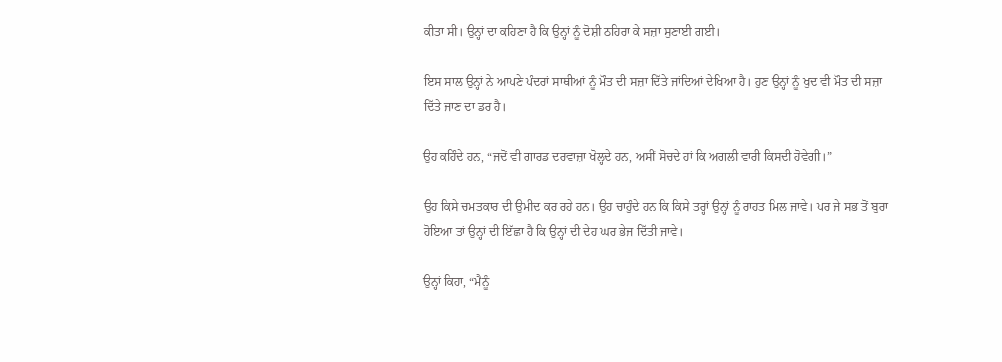ਕੀਤਾ ਸੀ। ਉਨ੍ਹਾਂ ਦਾ ਕਹਿਣਾ ਹੈ ਕਿ ਉਨ੍ਹਾਂ ਨੂੰ ਦੋਸ਼ੀ ਠਹਿਰਾ ਕੇ ਸਜ਼ਾ ਸੁਣਾਈ ਗਈ।

ਇਸ ਸਾਲ ਉਨ੍ਹਾਂ ਨੇ ਆਪਣੇ ਪੰਦਰਾਂ ਸਾਥੀਆਂ ਨੂੰ ਮੌਤ ਦੀ ਸਜ਼ਾ ਦਿੱਤੇ ਜਾਂਦਿਆਂ ਦੇਖਿਆ ਹੈ। ਹੁਣ ਉਨ੍ਹਾਂ ਨੂੰ ਖੁਦ ਵੀ ਮੌਤ ਦੀ ਸਜ਼ਾ ਦਿੱਤੇ ਜਾਣ ਦਾ ਡਰ ਹੈ।

ਉਹ ਕਹਿੰਦੇ ਹਨ, “ਜਦੋਂ ਵੀ ਗਾਰਡ ਦਰਵਾਜ਼ਾ ਖੋਲ੍ਹਦੇ ਹਨ, ਅਸੀਂ ਸੋਚਦੇ ਹਾਂ ਕਿ ਅਗਲੀ ਵਾਰੀ ਕਿਸਦੀ ਹੋਵੇਗੀ।”

ਉਹ ਕਿਸੇ ਚਮਤਕਾਰ ਦੀ ਉਮੀਦ ਕਰ ਰਹੇ ਹਨ। ਉਹ ਚਾਹੁੰਦੇ ਹਨ ਕਿ ਕਿਸੇ ਤਰ੍ਹਾਂ ਉਨ੍ਹਾਂ ਨੂੰ ਰਾਹਤ ਮਿਲ ਜਾਵੇ। ਪਰ ਜੇ ਸਭ ਤੋਂ ਬੁਰਾ ਹੋਇਆ ਤਾਂ ਉਨ੍ਹਾਂ ਦੀ ਇੱਛਾ ਹੈ ਕਿ ਉਨ੍ਹਾਂ ਦੀ ਦੇਹ ਘਰ ਭੇਜ ਦਿੱਤੀ ਜਾਵੇ।

ਉਨ੍ਹਾਂ ਕਿਹਾ, “ਮੈਨੂੰ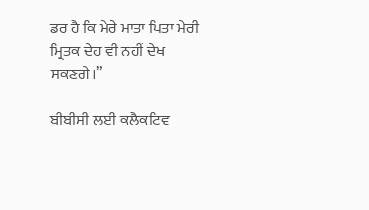ਡਰ ਹੈ ਕਿ ਮੇਰੇ ਮਾਤਾ ਪਿਤਾ ਮੇਰੀ ਮ੍ਰਿਤਕ ਦੇਹ ਵੀ ਨਹੀਂ ਦੇਖ ਸਕਣਗੇ।”

ਬੀਬੀਸੀ ਲਈ ਕਲੈਕਟਿਵ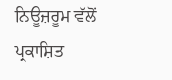ਨਿਊਜ਼ਰੂਮ ਵੱਲੋਂ ਪ੍ਰਕਾਸ਼ਿਤ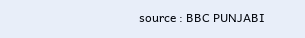source : BBC PUNJABI